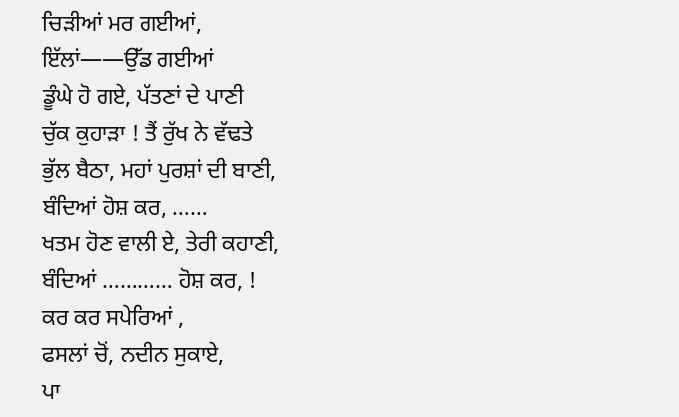ਚਿੜੀਆਂ ਮਰ ਗਈਆਂ,
ਇੱਲਾਂ——ਉੱਡ ਗਈਆਂ
ਡੂੰਘੇ ਹੋ ਗਏ, ਪੱਤਣਾਂ ਦੇ ਪਾਣੀ
ਚੁੱਕ ਕੁਹਾੜਾ ! ਤੈਂ ਰੁੱਖ ਨੇ ਵੱਢਤੇ
ਭੁੱਲ ਬੈਠਾ, ਮਹਾਂ ਪੁਰਸ਼ਾਂ ਦੀ ਬਾਣੀ,
ਬੰਦਿਆਂ ਹੋਸ਼ ਕਰ, ……
ਖਤਮ ਹੋਣ ਵਾਲੀ ਏ, ਤੇਰੀ ਕਹਾਣੀ,
ਬੰਦਿਆਂ ………… ਹੋਸ਼ ਕਰ, !
ਕਰ ਕਰ ਸਪੇਰਿਆਂ ,
ਫਸਲਾਂ ਚੋਂ, ਨਦੀਨ ਸੁਕਾਏ,
ਪਾ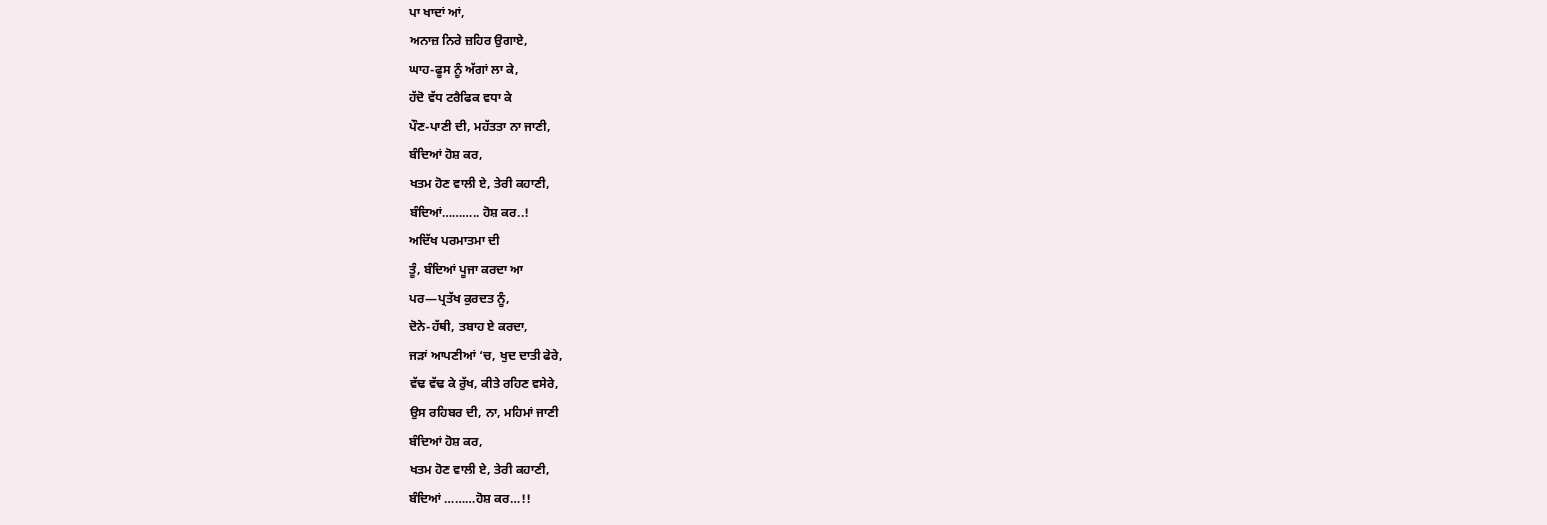ਪਾ ਖਾਦਾਂ ਆਂ,
ਅਨਾਜ਼ ਨਿਰੇ ਜ਼ਹਿਰ ਉਗਾਏ,
ਘਾਹ-ਫੂਸ ਨੂੰ ਅੱਗਾਂ ਲਾ ਕੇ,
ਹੱਦੋ ਵੱਧ ਟਰੈਫਿਕ ਵਧਾ ਕੇ
ਪੌਣ-ਪਾਣੀ ਦੀ, ਮਹੱਤਤਾ ਨਾ ਜਾਣੀ,
ਬੰਦਿਆਂ ਹੋਸ਼ ਕਰ,
ਖਤਮ ਹੋਣ ਵਾਲੀ ਏ, ਤੇਰੀ ਕਹਾਣੀ,
ਬੰਦਿਆਂ……….. ਹੋਸ਼ ਕਰ..!
ਅਦਿੱਖ ਪਰਮਾਤਮਾ ਦੀ
ਤੂੰ, ਬੰਦਿਆਂ ਪੂਜਾ ਕਰਦਾ ਆ
ਪਰ—ਪ੍ਰਤੱਖ ਕੁਰਦਤ ਨੂੰ,
ਦੋਨੇ-ਹੱਥੀ, ਤਬਾਹ ਏ ਕਰਦਾ,
ਜੜਾਂ ਆਪਣੀਆਂ ‘ਚ, ਖੁਦ ਦਾਤੀ ਫੇਰੇ,
ਵੱਢ ਵੱਢ ਕੇ ਰੁੱਖ, ਕੀਤੇ ਰਹਿਣ ਵਸੇਰੇ,
ਉਸ ਰਹਿਬਰ ਦੀ, ਨਾ, ਮਹਿਮਾਂ ਜਾਣੀ
ਬੰਦਿਆਂ ਹੋਸ਼ ਕਰ,
ਖਤਮ ਹੋਣ ਵਾਲੀ ਏ, ਤੇਰੀ ਕਹਾਣੀ,
ਬੰਦਿਆਂ ………ਹੋਸ਼ ਕਰ…!!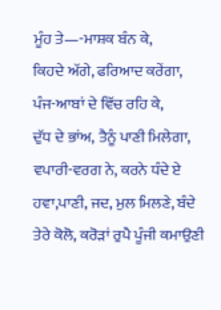ਮੂੰਹ ਤੇ—-ਮਾਸ਼ਕ ਬੰਨ ਕੇ,
ਕਿਹਦੇ ਅੱਗੇ, ਫਰਿਆਦ ਕਰੇਂਗਾ,
ਪੰਜ-ਆਬਾਂ ਦੇ ਵਿੱਚ ਰਹਿ ਕੇ,
ਦੁੱਧ ਦੇ ਭਾਂਅ, ਤੈਨੂੰ ਪਾਣੀ ਮਿਲੇਗਾ,
ਵਪਾਰੀ-ਵਰਗ ਨੇ, ਕਰਨੇ ਧੰਦੇ ਏ
ਹਵਾ,ਪਾਣੀ, ਜਦ, ਮੁਲ ਮਿਲਣੇ, ਬੰਦੇ
ਤੇਰੇ ਕੋਲੋ, ਕਰੋੜਾਂ ਰੁਪੈ ਪੂੰਜੀ ਕਮਾਉਣੀ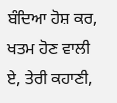ਬੰਦਿਆ ਹੋਸ਼ ਕਰ,
ਖਤਮ ਹੋਣ ਵਾਲੀ ਏ, ਤੇਰੀ ਕਹਾਣੀ,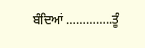ਬੰਦਿਆਂ …………..ਤੂੰ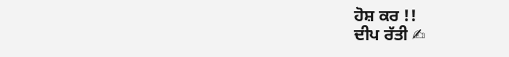ਹੋਸ਼ ਕਰ !!
ਦੀਪ ਰੱਤੀ ✍